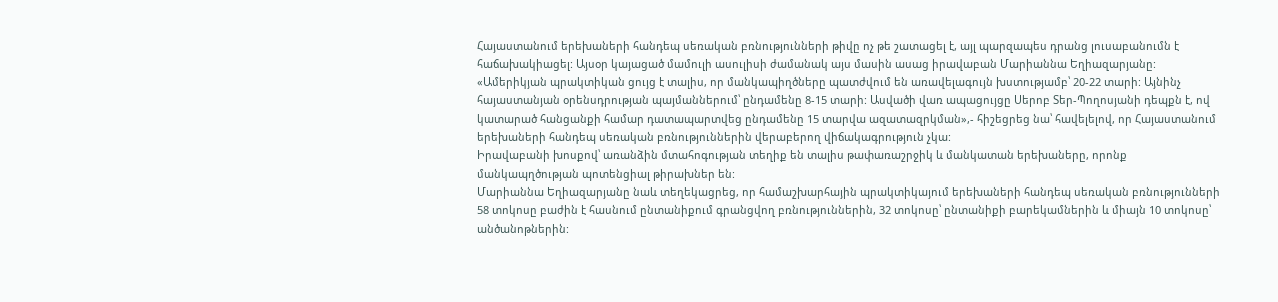Հայաստանում երեխաների հանդեպ սեռական բռնությունների թիվը ոչ թե շատացել է, այլ պարզապես դրանց լուսաբանումն է հաճախակիացել: Այսօր կայացած մամուլի ասուլիսի ժամանակ այս մասին ասաց իրավաբան Մարիաննա Եղիազարյանը:
«Ամերիկյան պրակտիկան ցույց է տալիս, որ մանկապիղծները պատժվում են առավելագույն խստությամբ՝ 20-22 տարի: Այնինչ հայաստանյան օրենսդրության պայմաններում՝ ընդամենը 8-15 տարի: Ասվածի վառ ապացույցը Սերոբ Տեր-Պողոսյանի դեպքն է, ով կատարած հանցանքի համար դատապարտվեց ընդամենը 15 տարվա ազատազրկման»,- հիշեցրեց նա՝ հավելելով, որ Հայաստանում երեխաների հանդեպ սեռական բռնություններին վերաբերող վիճակագրություն չկա:
Իրավաբանի խոսքով՝ առանձին մտահոգության տեղիք են տալիս թափառաշրջիկ և մանկատան երեխաները, որոնք մանկապղծության պոտենցիալ թիրախներ են:
Մարիաննա Եղիազարյանը նաև տեղեկացրեց, որ համաշխարհային պրակտիկայում երեխաների հանդեպ սեռական բռնությունների 58 տոկոսը բաժին է հասնում ընտանիքում գրանցվող բռնություններին, 32 տոկոսը՝ ընտանիքի բարեկամներին և միայն 10 տոկոսը՝ անծանոթներին: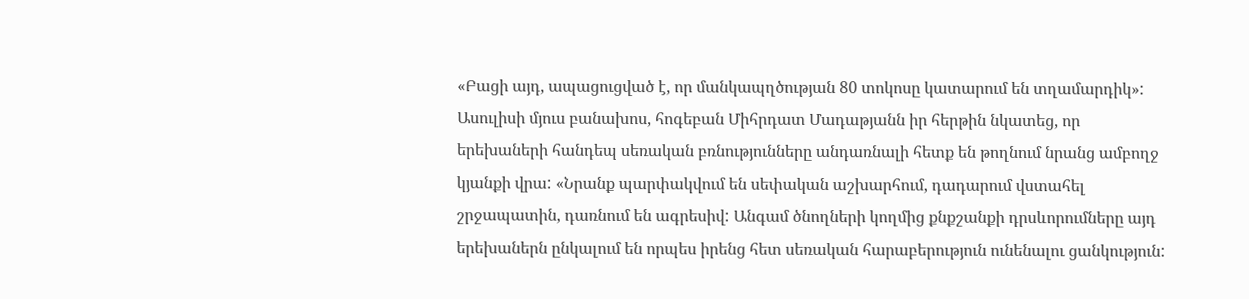«Բացի այդ, ապացուցված է, որ մանկապղծության 80 տոկոսը կատարում են տղամարդիկ»:
Ասուլիսի մյուս բանախոս, հոգեբան Միհրդատ Մադաթյանն իր հերթին նկատեց, որ երեխաների հանդեպ սեռական բռնությունները անդառնալի հետք են թողնում նրանց ամբողջ կյանքի վրա: «Նրանք պարփակվում են սեփական աշխարհում, դադարում վստահել շրջապատին, դառնում են ագրեսիվ: Անգամ ծնողների կողմից քնքշանքի դրսևորումները այդ երեխաներն ընկալում են որպես իրենց հետ սեռական հարաբերություն ունենալու ցանկություն: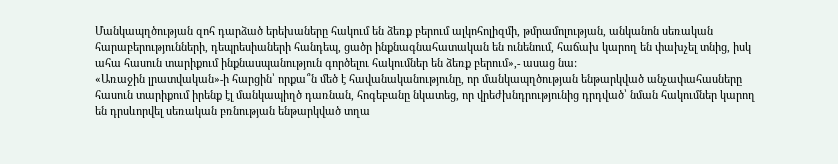Մանկապղծության զոհ դարձած երեխաները հակում են ձեռք բերում ալկոհոլիզմի, թմրամոլության, անկանոն սեռական հարաբերությունների, դեպրեսիաների հանդեպ, ցածր ինքնագնահատական են ունենում, հաճախ կարող են փախչել տնից, իսկ ահա հասուն տարիքում ինքնասպանություն գործելու հակումներ են ձեռք բերում»,- ասաց նա:
«Առաջին լրատվական»-ի հարցին՝ որքա՞ն մեծ է հավանականությունը, որ մանկապղծության ենթարկված անչափահասները հասուն տարիքում իրենք էլ մանկապիղծ դառնան, հոգեբանը նկատեց, որ վրեժխնդրությունից դրդված՝ նման հակումներ կարող են դրսևորվել սեռական բռնության ենթարկված տղա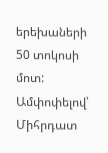երեխաների 50 տոկոսի մոտ:
Ամփոփելով՝ Միհրդատ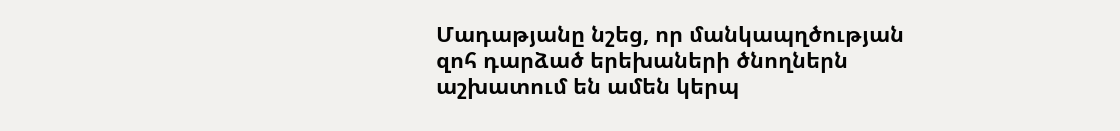Մադաթյանը նշեց, որ մանկապղծության զոհ դարձած երեխաների ծնողներն աշխատում են ամեն կերպ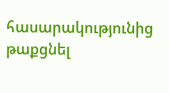հասարակությունից թաքցնել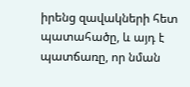իրենց զավակների հետ պատահածը, և այդ է պատճառը, որ նման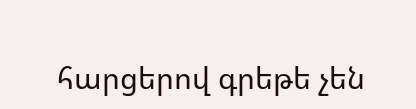հարցերով գրեթե չեն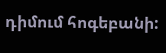դիմում հոգեբանի: